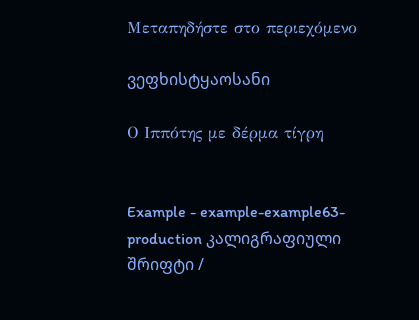Μεταπηδήστε στο περιεχόμενο

ვეფხისტყაოსანი

Ο Ιππότης με δέρμα τίγρη


Example - example-example63-production კალიგრაფიული შრიფტი /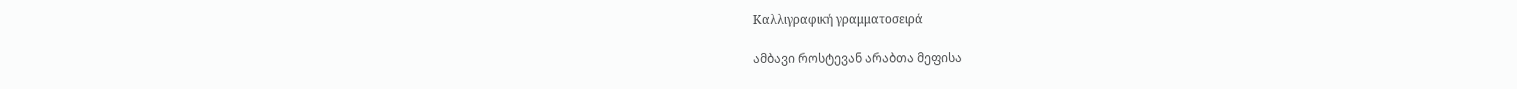Καλλιγραφική γραμματοσειρά

ამბავი როსტევან არაბთა მეფისა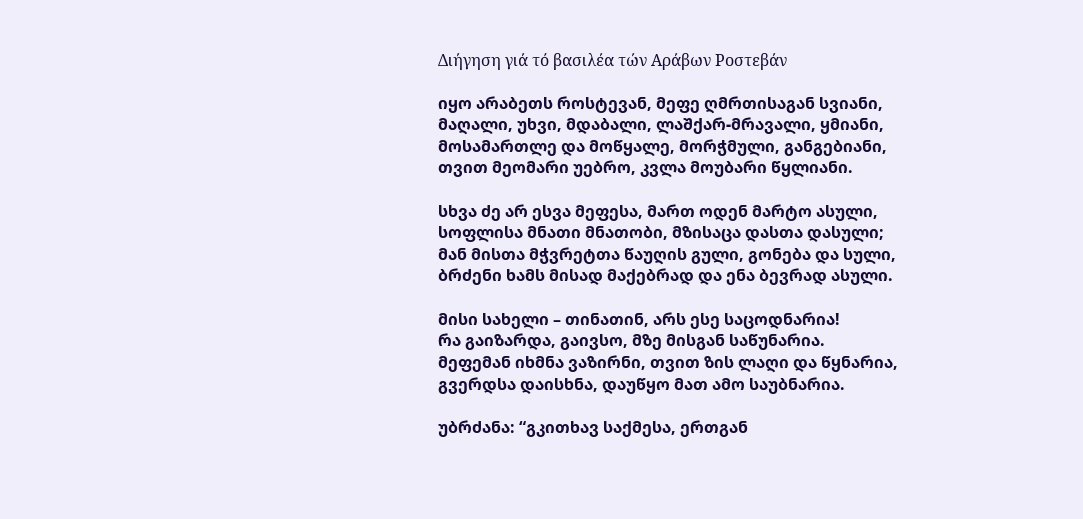Διήγηση γιά τό βασιλέα τών Αράβων Ροστεβάν

იყო არაბეთს როსტევან, მეფე ღმრთისაგან სვიანი,
მაღალი, უხვი, მდაბალი, ლაშქარ-მრავალი, ყმიანი,
მოსამართლე და მოწყალე, მორჭმული, განგებიანი,
თვით მეომარი უებრო, კვლა მოუბარი წყლიანი.

სხვა ძე არ ესვა მეფესა, მართ ოდენ მარტო ასული,
სოფლისა მნათი მნათობი, მზისაცა დასთა დასული;
მან მისთა მჭვრეტთა წაუღის გული, გონება და სული,
ბრძენი ხამს მისად მაქებრად და ენა ბევრად ასული.

მისი სახელი – თინათინ, არს ესე საცოდნარია!
რა გაიზარდა, გაივსო, მზე მისგან საწუნარია.
მეფემან იხმნა ვაზირნი, თვით ზის ლაღი და წყნარია,
გვერდსა დაისხნა, დაუწყო მათ ამო საუბნარია.

უბრძანა: “გკითხავ საქმესა, ერთგან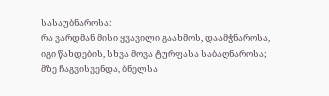სასაუბნაროსა:
რა ვარდმან მისი ყვავილი გაახმოს, დაამჭნაროსა,
იგი წახდების, სხვა მოვა ტურფასა საბაღნაროსა;
მზე ჩაგვისვენდა, ბნელსა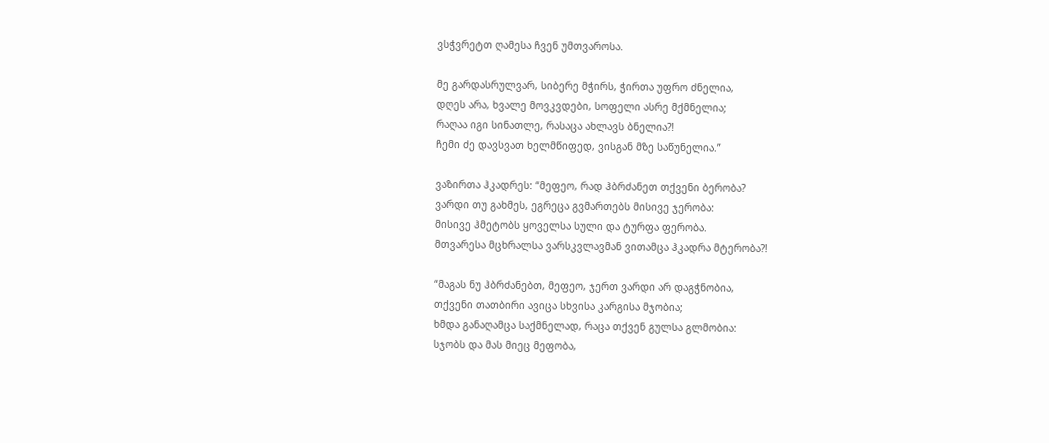ვსჭვრეტთ ღამესა ჩვენ უმთვაროსა.

მე გარდასრულვარ, სიბერე მჭირს, ჭირთა უფრო ძნელია,
დღეს არა, ხვალე მოვკვდები, სოფელი ასრე მქმნელია;
რაღაა იგი სინათლე, რასაცა ახლავს ბნელია?!
ჩემი ძე დავსვათ ხელმწიფედ, ვისგან მზე საწუნელია.”

ვაზირთა ჰკადრეს: “მეფეო, რად ჰბრძანეთ თქვენი ბერობა?
ვარდი თუ გახმეს, ეგრეცა გვმართებს მისივე ჯერობა:
მისივე ჰმეტობს ყოველსა სული და ტურფა ფერობა.
მთვარესა მცხრალსა ვარსკვლავმან ვითამცა ჰკადრა მტერობა?!

“მაგას ნუ ჰბრძანებთ, მეფეო, ჯერთ ვარდი არ დაგჭნობია,
თქვენი თათბირი ავიცა სხვისა კარგისა მჯობია;
ხმდა განაღამცა საქმნელად, რაცა თქვენ გულსა გლმობია:
სჯობს და მას მიეც მეფობა,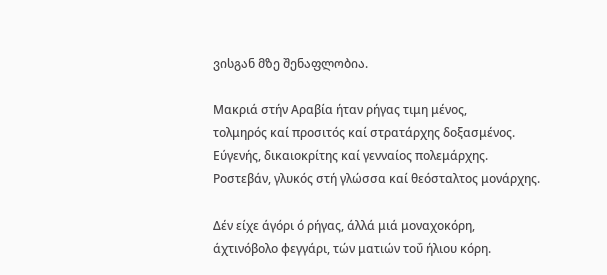ვისგან მზე შენაფლობია.

Μακριά στήν Αραβία ήταν ρήγας τιμη μένος,
τολμηρός καί προσιτός καί στρατάρχης δοξασμένος.
Εύγενής, δικαιοκρίτης καί γενναίος πολεμάρχης.
Ροστεβάν, γλυκός στή γλώσσα καί θεόσταλτος μονάρχης.

Δέν είχε άγόρι ό ρήγας, άλλά μιά μοναχοκόρη,
άχτινόβολο φεγγάρι, τών ματιών τοΰ ήλιου κόρη.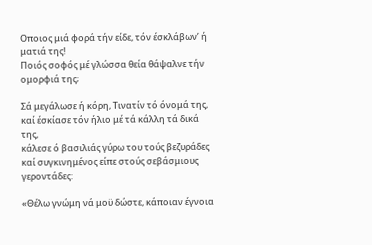Οποιος μιά φορά τήν είδε, τόν έσκλάβων’ ή ματιά της!
Ποιός σοφός μέ γλώσσα θεία θάψαλνε τήν ομορφιά της;

Σά μεγάλωσε ή κόρη, Τινατίν τό όνομά της,
καί έσκίασε τόν ήλιο μέ τά κάλλη τά δικά της,
κάλεσε ό βασιλιάς γύρω του τούς βεζυράδες
καί συγκινημένος είπε στούς σεβάσμιους γεροντάδες:

«Θέλω γνώμη νά μοϋ δώστε, κάποιαν έγνοια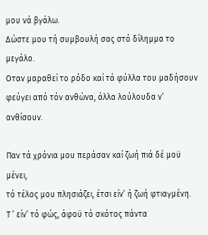μου νά βγάλω.
Δώστε μου τή συμβουλή σας στό δίλημμα το μεγάλο.
Οταν μαραθεί το ρόδο καί τά φύλλα του μαδήσουν
φεύγει από τόν ανθώνα, άλλα λούλουδα ν’ ανθίσουν.

Παν τά χρόνια μου περάσαν καί ζωή πιά δέ μοϋ μένει,
τό τέλος μου πλησιάζει, έτσι είν’ ή ζωή φτιαγμένη.
Τ ’ είν’ τό φώς, άφοϋ τό σκότος πάντα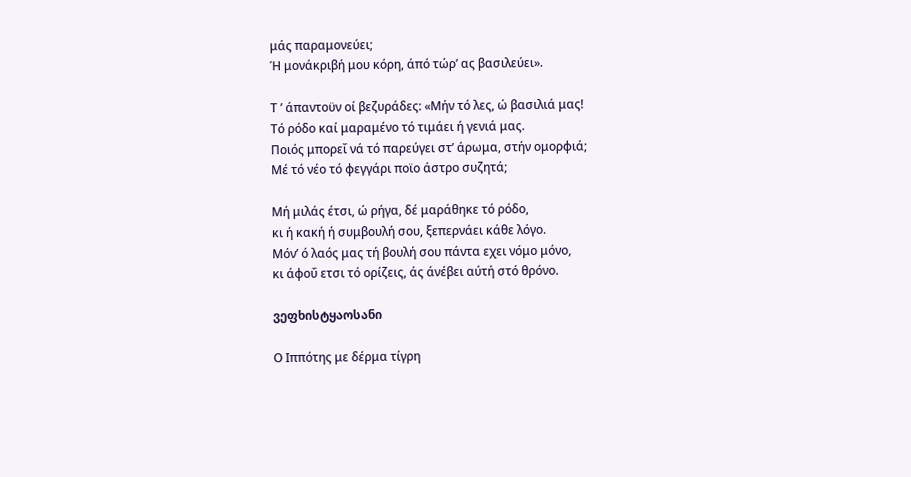μάς παραμονεύει;
Ή μονάκριβή μου κόρη, άπό τώρ’ ας βασιλεύει».

Τ ’ άπαντοϋν οί βεζυράδες: «Μήν τό λες, ώ βασιλιά μας!
Τό ρόδο καί μαραμένο τό τιμάει ή γενιά μας.
Ποιός μπορεΐ νά τό παρεύγει στ’ άρωμα, στήν ομορφιά;
Μέ τό νέο τό φεγγάρι ποϊο άστρο συζητά;

Μή μιλάς έτσι, ώ ρήγα, δέ μαράθηκε τό ρόδο,
κι ή κακή ή συμβουλή σου, ξεπερνάει κάθε λόγο.
Μόν’ ό λαός μας τή βουλή σου πάντα εχει νόμο μόνο,
κι άφοΰ ετσι τό ορίζεις, άς άνέβει αύτή στό θρόνο.

ვეფხისტყაოსანი

Ο Ιππότης με δέρμα τίγρη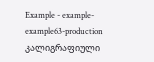Example - example-example63-production კალიგრაფიული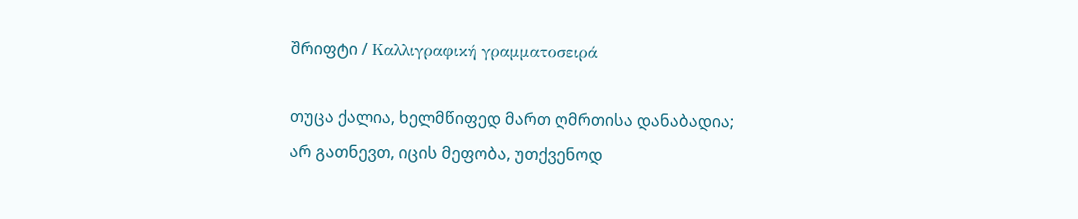შრიფტი / Καλλιγραφική γραμματοσειρά

თუცა ქალია, ხელმწიფედ მართ ღმრთისა დანაბადია;
არ გათნევთ, იცის მეფობა, უთქვენოდ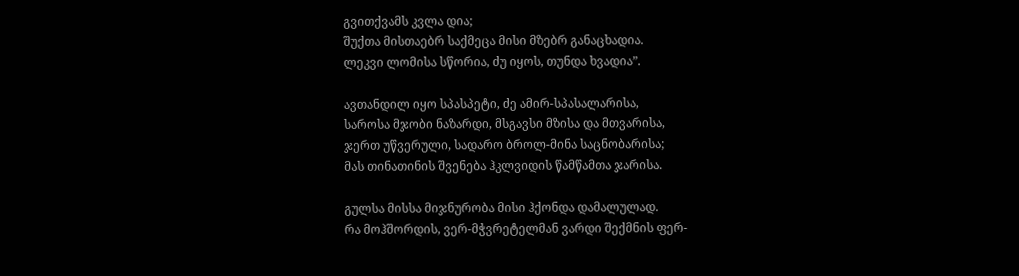გვითქვამს კვლა დია;
შუქთა მისთაებრ საქმეცა მისი მზებრ განაცხადია.
ლეკვი ლომისა სწორია, ძუ იყოს, თუნდა ხვადია”.

ავთანდილ იყო სპასპეტი, ძე ამირ-სპასალარისა,
საროსა მჯობი ნაზარდი, მსგავსი მზისა და მთვარისა,
ჯერთ უწვერული, სადარო ბროლ-მინა საცნობარისა;
მას თინათინის შვენება ჰკლვიდის წამწამთა ჯარისა.

გულსა მისსა მიჯნურობა მისი ჰქონდა დამალულად.
რა მოჰშორდის, ვერ-მჭვრეტელმან ვარდი შექმნის ფერ-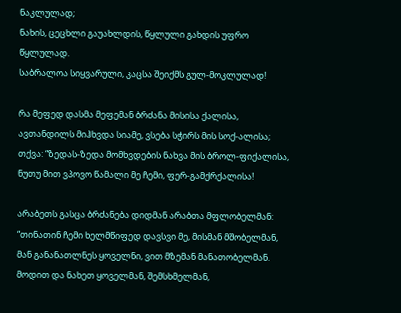ნაკლულად;
ნახის, ცეცხლი გაუახლდის, წყლული გახდის უფრო წყლულად.
საბრალოა სიყვარული, კაცსა შეიქმს გულ-მოკლულად!

რა მეფედ დასმა მეფემან ბრძანა მისისა ქალისა,
ავთანდილს მიჰხვდა სიამე, ვსება სჭირს მის სოქ-ალისა;
თქვა: “ზედას-ზედა მომხვდების ნახვა მის ბროლ-ფიქალისა,
ნუთუ მით ვპოვო წამალი მე ჩემი, ფერ-გამქრქალისა!

არაბეთს გასცა ბრძანება დიდმან არაბთა მფლობელმან:
“თინათინ ჩემი ხელმწიფედ დავსვი მე, მისმან მშობელმან,
მან განანათლნეს ყოველნი, ვით მზემან მანათობელმან.
მოდით და ნახეთ ყოველმან, შემსხმელმან,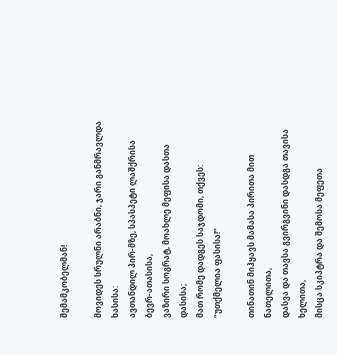შემამკობელმან!

მოვიდეს სრულნი არაბნი, ჯარი განმრავლდა ხასისა:
ავთანდილ პირ-მზე, სპასპეტი ლაშქრისა ბევრ-ათასისა,
ვაზირი სოგრატ, მოახლე მეფისა დასთა დასისა;
მათ რომე დადგეს საჯდომი, თქვეს: “უთქმელია ფასისა!”

თინათინ მიჰყავს მამასა პირითა მით ნათელითა,
დასვა და თავსა გვირგვინი დასდგა თავისა ხელითა,
მისცა სკიპტრა და შემოსა მეფეთა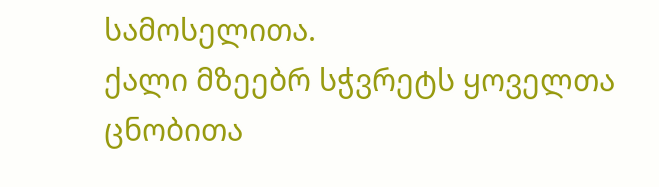სამოსელითა.
ქალი მზეებრ სჭვრეტს ყოველთა ცნობითა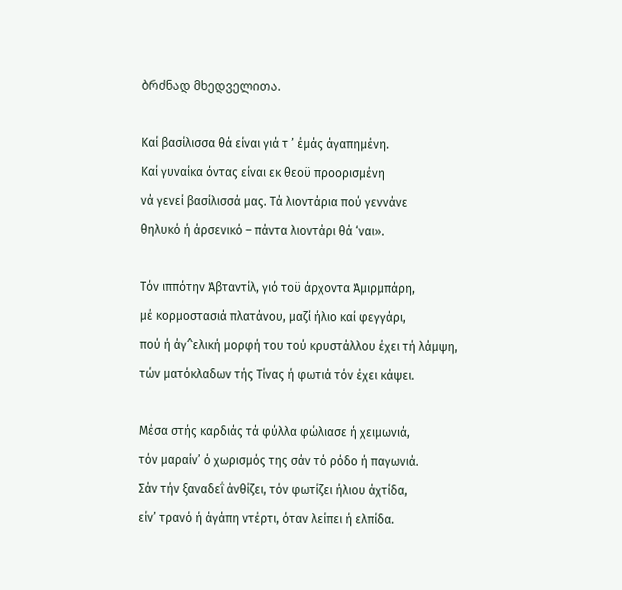ბრძნად მხედველითა.

Καί βασίλισσα θά είναι γιά τ ’ έμάς άγαπημένη.
Καί γυναίκα όντας είναι εκ θεοϋ προορισμένη
νά γενεί βασίλισσά μας. Τά λιοντάρια πού γεννάνε
θηλυκό ή άρσενικό – πάντα λιοντάρι θά ‘ναι».

Τόν ιππότην Άβταντίλ, γιό τοϋ άρχοντα Άμιρμπάρη,
μέ κορμοστασιά πλατάνου, μαζί ήλιο καί φεγγάρι,
πού ή άγ^ελική μορφή του τού κρυστάλλου έχει τή λάμψη,
τών ματόκλαδων τής Τίνας ή φωτιά τόν έχει κάψει.

Μέσα στής καρδιάς τά φύλλα φώλιασε ή χειμωνιά,
τόν μαραίν’ ό χωρισμός της σάν τό ρόδο ή παγωνιά.
Σάν τήν ξαναδεΐ άνθίζει, τόν φωτίζει ήλιου άχτίδα,
είν’ τρανό ή άγάπη ντέρτι, όταν λείπει ή ελπίδα.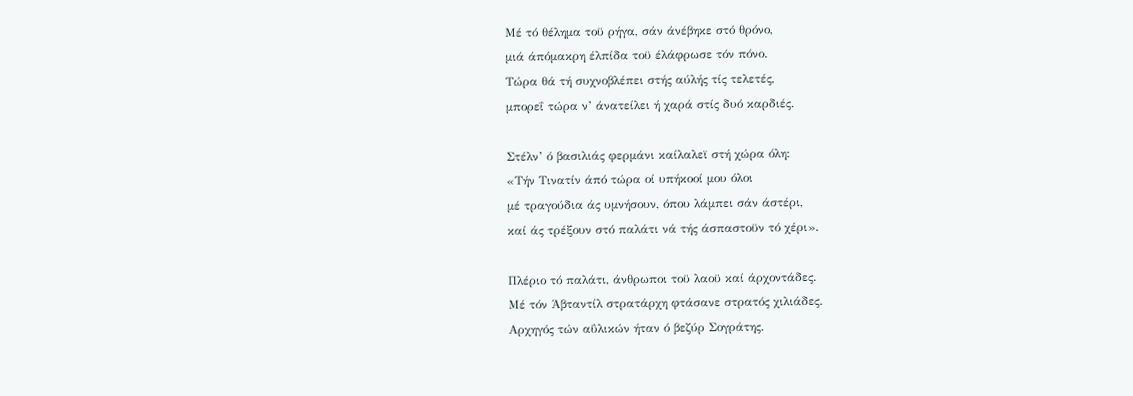Μέ τό θέλημα τοϋ ρήγα, σάν άνέβηκε στό θρόνο,
μιά άπόμακρη έλπίδα τοϋ έλάφρωσε τόν πόνο.
Τώρα θά τή συχνοβλέπει στής αύλής τίς τελετές,
μπορεΐ τώρα ν’ άνατείλει ή χαρά στίς δυό καρδιές.

Στέλν’ ό βασιλιάς φερμάνι καίλαλεϊ στή χώρα όλη:
«Τήν Τινατίν άπό τώρα οί υπήκοοί μου όλοι
μέ τραγούδια άς υμνήσουν, όπου λάμπει σάν άστέρι,
καί άς τρέξουν στό παλάτι νά τής άσπαστοϋν τό χέρι».

Πλέριο τό παλάτι, άνθρωποι τοϋ λαοϋ καί άρχοντάδες.
Μέ τόν Άβταντίλ στρατάρχη φτάσανε στρατός χιλιάδες.
Αρχηγός τών αΰλικών ήταν ό βεζύρ Σογράτης.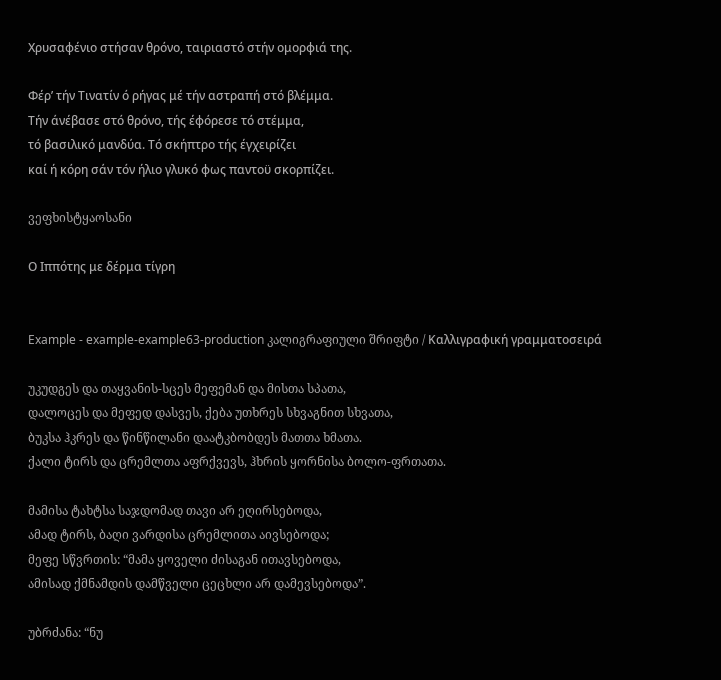Χρυσαφένιο στήσαν θρόνο, ταιριαστό στήν ομορφιά της.

Φέρ’ τήν Τινατίν ό ρήγας μέ τήν αστραπή στό βλέμμα.
Τήν άνέβασε στό θρόνο, τής έφόρεσε τό στέμμα,
τό βασιλικό μανδύα. Τό σκήπτρο τής έγχειρίζει
καί ή κόρη σάν τόν ήλιο γλυκό φως παντοϋ σκορπίζει.

ვეფხისტყაოსანი

Ο Ιππότης με δέρμα τίγρη


Example - example-example63-production კალიგრაფიული შრიფტი / Καλλιγραφική γραμματοσειρά

უკუდგეს და თაყვანის-სცეს მეფემან და მისთა სპათა,
დალოცეს და მეფედ დასვეს, ქება უთხრეს სხვაგნით სხვათა,
ბუკსა ჰკრეს და წინწილანი დაატკბობდეს მათთა ხმათა.
ქალი ტირს და ცრემლთა აფრქვევს, ჰხრის ყორნისა ბოლო-ფრთათა.

მამისა ტახტსა საჯდომად თავი არ ეღირსებოდა,
ამად ტირს, ბაღი ვარდისა ცრემლითა აივსებოდა;
მეფე სწვრთის: “მამა ყოველი ძისაგან ითავსებოდა,
ამისად ქმნამდის დამწველი ცეცხლი არ დამევსებოდა”.

უბრძანა: “ნუ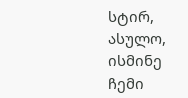სტირ, ასულო, ისმინე ჩემი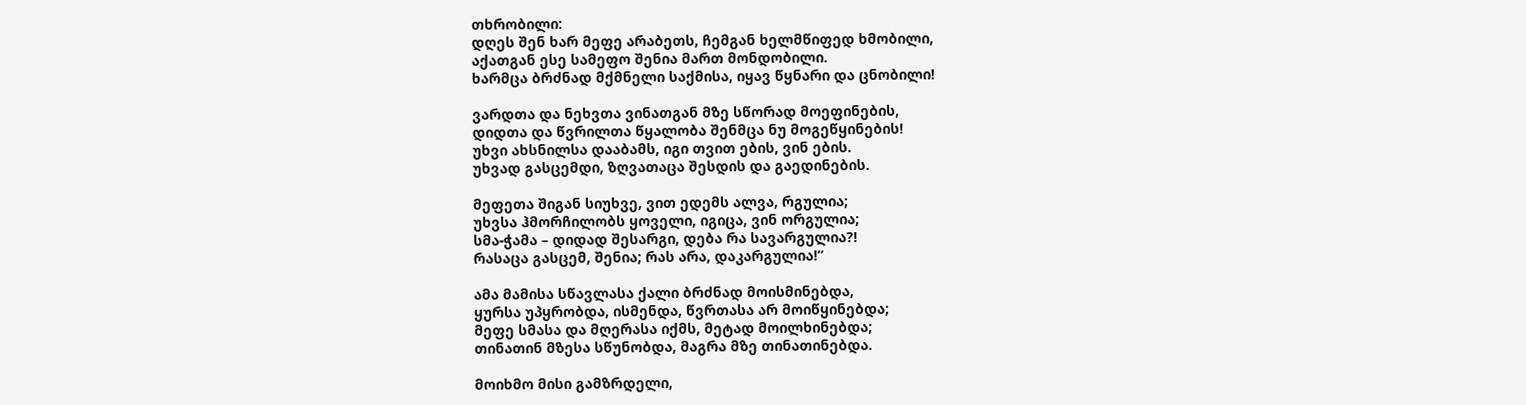თხრობილი:
დღეს შენ ხარ მეფე არაბეთს, ჩემგან ხელმწიფედ ხმობილი,
აქათგან ესე სამეფო შენია მართ მონდობილი.
ხარმცა ბრძნად მქმნელი საქმისა, იყავ წყნარი და ცნობილი!

ვარდთა და ნეხვთა ვინათგან მზე სწორად მოეფინების,
დიდთა და წვრილთა წყალობა შენმცა ნუ მოგეწყინების!
უხვი ახსნილსა დააბამს, იგი თვით ების, ვინ ების.
უხვად გასცემდი, ზღვათაცა შესდის და გაედინების.

მეფეთა შიგან სიუხვე, ვით ედემს ალვა, რგულია;
უხვსა ჰმორჩილობს ყოველი, იგიცა, ვინ ორგულია;
სმა-ჭამა – დიდად შესარგი, დება რა სავარგულია?!
რასაცა გასცემ, შენია; რას არა, დაკარგულია!”

ამა მამისა სწავლასა ქალი ბრძნად მოისმინებდა,
ყურსა უპყრობდა, ისმენდა, წვრთასა არ მოიწყინებდა;
მეფე სმასა და მღერასა იქმს, მეტად მოილხინებდა;
თინათინ მზესა სწუნობდა, მაგრა მზე თინათინებდა.

მოიხმო მისი გამზრდელი,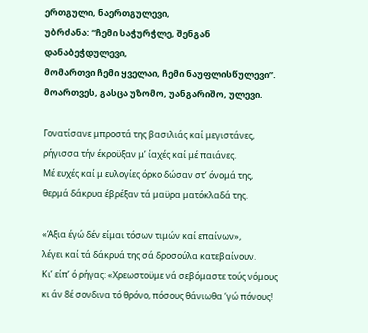ერთგული, ნაერთგულევი,
უბრძანა: “ჩემი საჭურჭლე, შენგან დანაბეჭდულევი,
მომართვი ჩემი ყველაი, ჩემი ნაუფლისწულევი”.
მოართვეს, გასცა უზომო, უანგარიშო, ულევი.

Γονατίσανε μπροστά της βασιλιάς καί μεγιστάνες,
ρήγισσα τήν έκροϋξαν μ’ ίαχές καί μέ παιάνες.
Μέ ευχές καί μ ευλογίες όρκο δώσαν στ’ όνομά της,
θερμά δάκρυα έβρέξαν τά μαϋρα ματόκλαδά της.

«Άξια έγώ δέν είμαι τόσων τιμών καί επαίνων»,
λέγει καί τά δάκρυά της σά δροσούλα κατεβαίνουν.
Κι’ είπ’ ό ρήγας: «Χρεωστοϋμε νά σεβόμαστε τούς νόμους
κι άν 8έ σονδινα τό θρόνο, πόσους θάνιωθα ‘γώ πόνους!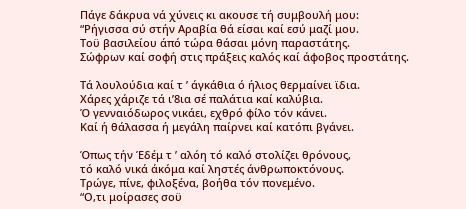Πάγε δάκρυα νά χύνεις κι ακουσε τή συμβουλή μου:
“Ρήγισσα σύ στήν Αραβία θά είσαι καί εσύ μαζί μου.
Τοϋ βασιλείου άπό τώρα θάσαι μόνη παραστάτης.
Σώφρων καί σοφή στις πράξεις καλός καί άφοβος προστάτης.

Τά λουλούδια καί τ ’ άγκάθια ό ήλιος θερμαίνει ϊδια.
Χάρες χάριζε τά ι’8ια σέ παλάτια καί καλύβια.
Ό γενναιόδωρος νικάει, εχθρό φίλο τόν κάνει.
Καί ή θάλασσα ή μεγάλη παίρνει καί κατόπι βγάνει.

Όπως τήν Έδέμ τ ’ αλόη τό καλό στολίζει θρόνους,
τό καλό νικά άκόμα καί ληστές άνθρωποκτόνους.
Τρώγε, πίνε, φιλοξένα, βοήθα τόν πονεμένο.
“Ο,τι μοίρασες σοϋ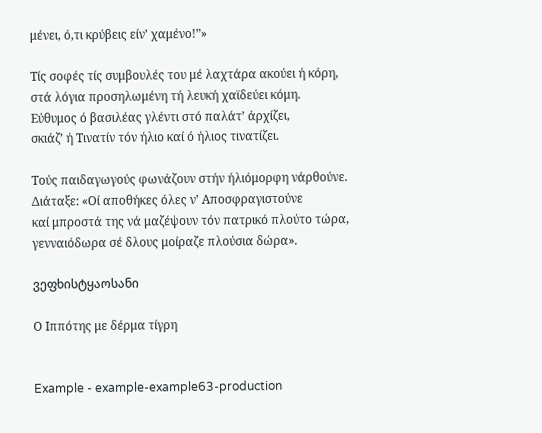μένει, ό,τι κρύβεις είν’ χαμένο!”»

Τίς σοφές τίς συμβουλές του μέ λαχτάρα ακούει ή κόρη,
στά λόγια προσηλωμένη τή λευκή χαϊδεύει κόμη.
Εύθυμος ό βασιλέας γλέντι στό παλάτ’ άρχίζει,
σκιάζ’ ή Τινατίν τόν ήλιο καί ό ήλιος τινατίζει.

Τούς παιδαγωγούς φωνάζουν στήν ήλιόμορφη νάρθούνε.
Διάταξε: «Οί αποθήκες όλες ν’ Αποσφραγιστούνε
καί μπροστά της νά μαζέψουν τόν πατρικό πλούτο τώρα,
γενναιόδωρα σέ δλους μοίραζε πλούσια δώρα».

ვეფხისტყაოსანი

Ο Ιππότης με δέρμα τίγρη


Example - example-example63-production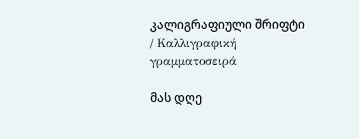კალიგრაფიული შრიფტი / Καλλιγραφική γραμματοσειρά

მას დღე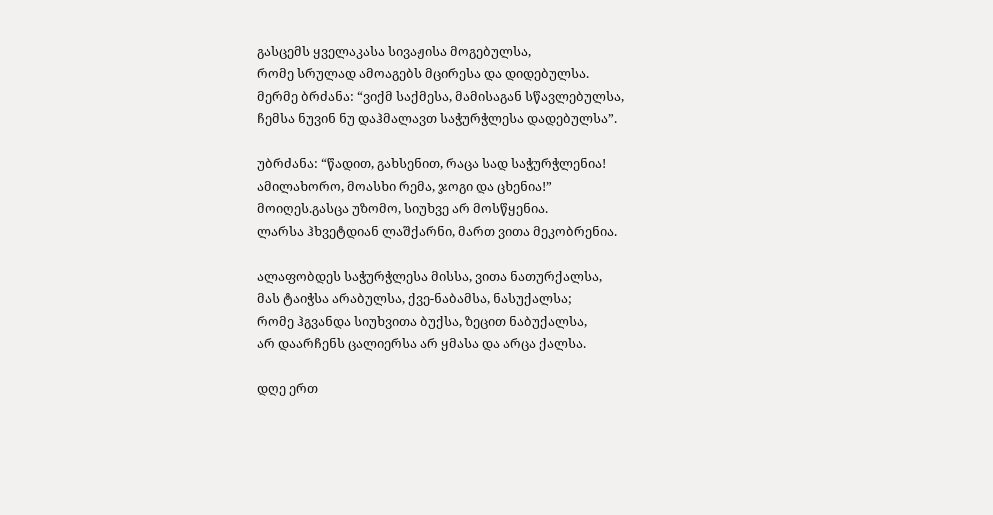გასცემს ყველაკასა სივაჟისა მოგებულსა,
რომე სრულად ამოაგებს მცირესა და დიდებულსა.
მერმე ბრძანა: “ვიქმ საქმესა, მამისაგან სწავლებულსა,
ჩემსა ნუვინ ნუ დაჰმალავთ საჭურჭლესა დადებულსა”.

უბრძანა: “წადით, გახსენით, რაცა სად საჭურჭლენია!
ამილახორო, მოასხი რემა, ჯოგი და ცხენია!”
მოიღეს.გასცა უზომო, სიუხვე არ მოსწყენია.
ლარსა ჰხვეტდიან ლაშქარნი, მართ ვითა მეკობრენია.

ალაფობდეს საჭურჭლესა მისსა, ვითა ნათურქალსა,
მას ტაიჭსა არაბულსა, ქვე-ნაბამსა, ნასუქალსა;
რომე ჰგვანდა სიუხვითა ბუქსა, ზეცით ნაბუქალსა,
არ დაარჩენს ცალიერსა არ ყმასა და არცა ქალსა.

დღე ერთ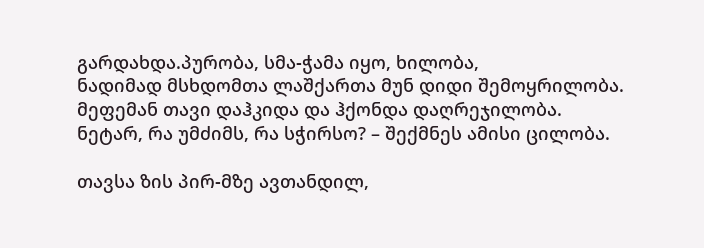გარდახდა.პურობა, სმა-ჭამა იყო, ხილობა,
ნადიმად მსხდომთა ლაშქართა მუნ დიდი შემოყრილობა.
მეფემან თავი დაჰკიდა და ჰქონდა დაღრეჯილობა.
ნეტარ, რა უმძიმს, რა სჭირსო? – შექმნეს ამისი ცილობა.

თავსა ზის პირ-მზე ავთანდილ,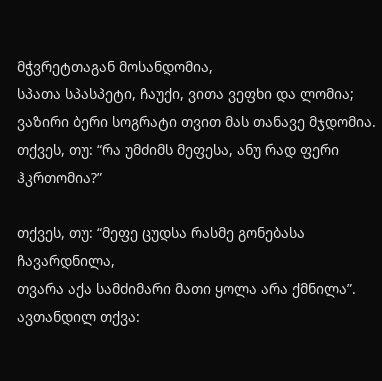მჭვრეტთაგან მოსანდომია,
სპათა სპასპეტი, ჩაუქი, ვითა ვეფხი და ლომია;
ვაზირი ბერი სოგრატი თვით მას თანავე მჯდომია.
თქვეს, თუ: “რა უმძიმს მეფესა, ანუ რად ფერი ჰკრთომია?”

თქვეს, თუ: “მეფე ცუდსა რასმე გონებასა ჩავარდნილა,
თვარა აქა სამძიმარი მათი ყოლა არა ქმნილა”.
ავთანდილ თქვა: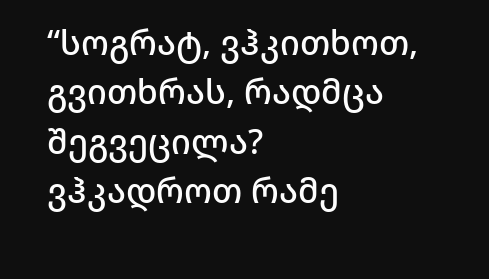“სოგრატ, ვჰკითხოთ, გვითხრას, რადმცა შეგვეცილა?
ვჰკადროთ რამე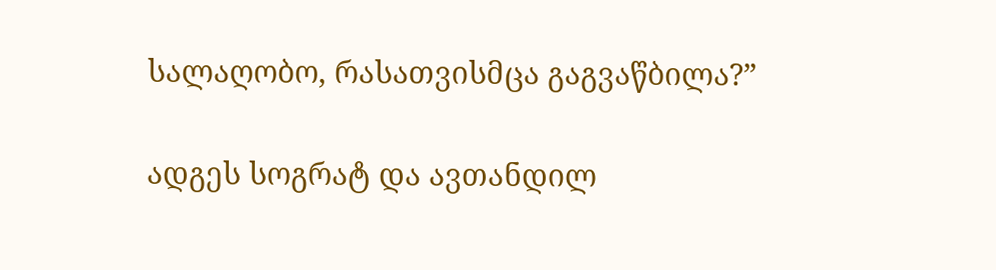სალაღობო, რასათვისმცა გაგვაწბილა?”

ადგეს სოგრატ და ავთანდილ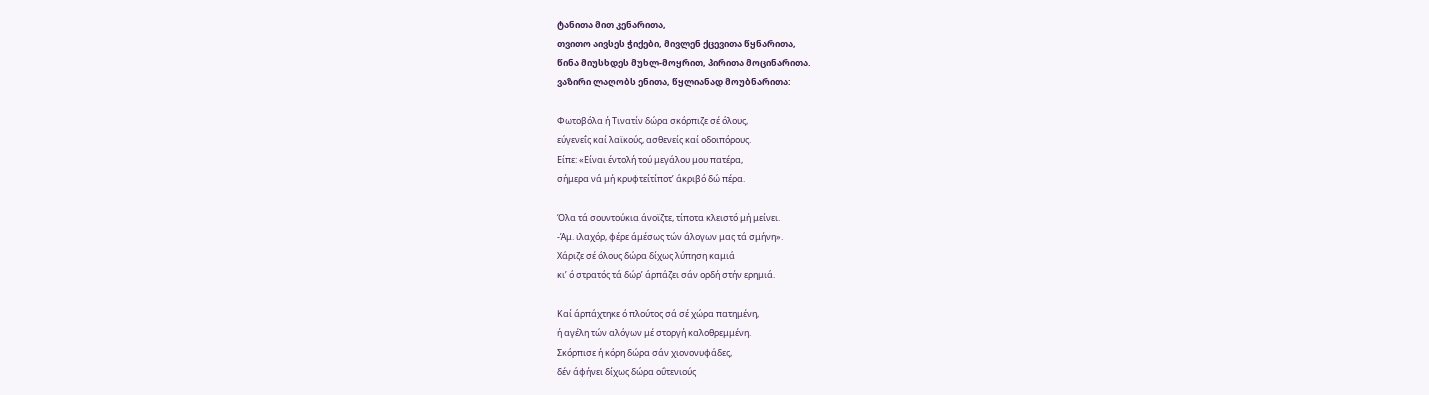ტანითა მით კენარითა,
თვითო აივსეს ჭიქები, მივლენ ქცევითა წყნარითა,
წინა მიუსხდეს მუხლ-მოყრით, პირითა მოცინარითა.
ვაზირი ლაღობს ენითა, წყლიანად მოუბნარითა:

Φωτοβόλα ή Τινατίν δώρα σκόρπιζε σέ όλους,
εύγενεΐς καί λαϊκούς, ασθενείς καί οδοιπόρους.
Είπε: «Είναι έντολή τού μεγάλου μου πατέρα,
σήμερα νά μή κρυφτείτίποτ’ άκριβό δώ πέρα.

Όλα τά σουντούκια άνοϊζτε, τίποτα κλειστό μή μείνει.
-Άμ. ιλαχόρ, φέρε άμέσως τών άλογων μας τά σμήνη».
Χάριζε σέ όλους δώρα δίχως λύπηση καμιά
κι’ ό στρατός τά δώρ’ άρπάζει σάν ορδή στήν ερημιά.

Καί άρπάχτηκε ό πλούτος σά σέ χώρα πατημένη,
ή αγέλη τών αλόγων μέ στοργή καλοθρεμμένη.
Σκόρπισε ή κόρη δώρα σάν χιονονυφάδες,
δέν άφήνει δίχως δώρα οΰτενιούς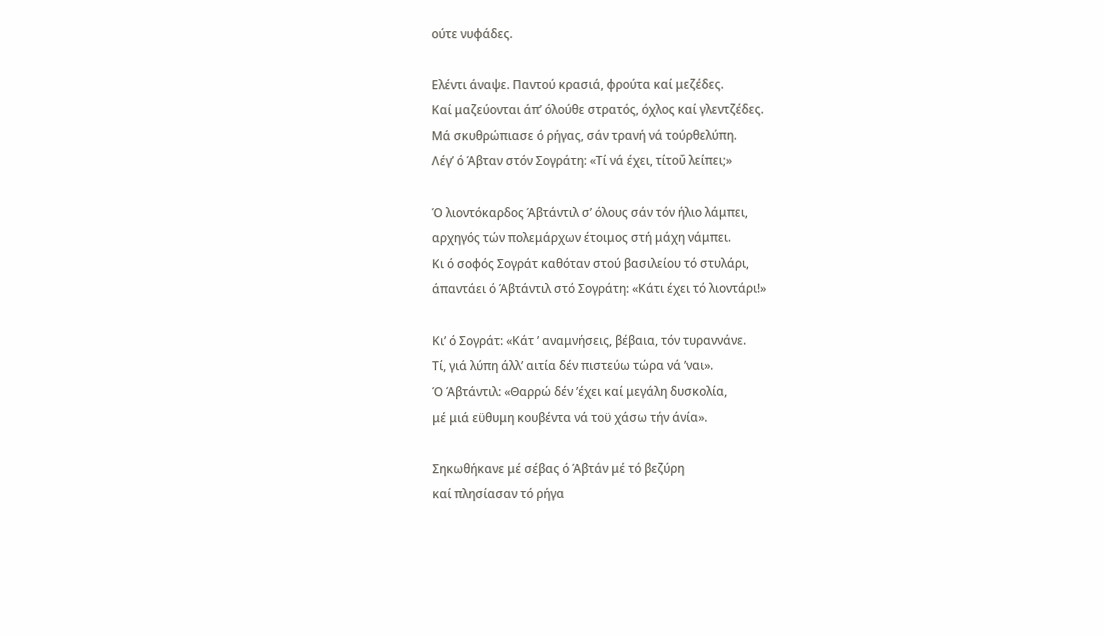ούτε νυφάδες.

Ελέντι άναψε. Παντού κρασιά, φρούτα καί μεζέδες.
Καί μαζεύονται άπ’ όλούθε στρατός, όχλος καί γλεντζέδες.
Μά σκυθρώπιασε ό ρήγας, σάν τρανή νά τούρθελύπη.
Λέγ’ ό Άβταν στόν Σογράτη: «Τί νά έχει, τίτοΰ λείπει;»

Ό λιοντόκαρδος Άβτάντιλ σ’ όλους σάν τόν ήλιο λάμπει,
αρχηγός τών πολεμάρχων έτοιμος στή μάχη νάμπει.
Κι ό σοφός Σογράτ καθόταν στού βασιλείου τό στυλάρι,
άπαντάει ό Άβτάντιλ στό Σογράτη: «Κάτι έχει τό λιοντάρι!»

Κι’ ό Σογράτ: «Κάτ ’ αναμνήσεις, βέβαια, τόν τυραννάνε.
Τί, γιά λύπη άλλ’ αιτία δέν πιστεύω τώρα νά ’ναι».
Ό Άβτάντιλ: «Θαρρώ δέν ’έχει καί μεγάλη δυσκολία,
μέ μιά εϋθυμη κουβέντα νά τοϋ χάσω τήν άνία».

Σηκωθήκανε μέ σέβας ό Άβτάν μέ τό βεζύρη
καί πλησίασαν τό ρήγα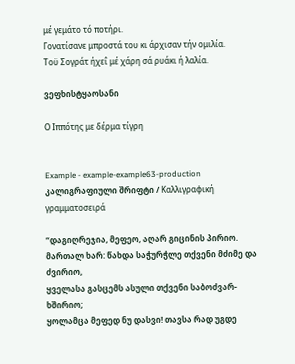μέ γεμάτο τό ποτήρι.
Γονατίσανε μπροστά του κι άρχισαν τήν ομιλία.
Τοϋ Σογράτ ήχεΐ μέ χάρη σά ρυάκι ή λαλία.

ვეფხისტყაოსანი

Ο Ιππότης με δέρμα τίγρη


Example - example-example63-production კალიგრაფიული შრიფტი / Καλλιγραφική γραμματοσειρά

“დაგიღრეჯია, მეფეო, აღარ გიცინის პირიო.
მართალ ხარ: წახდა საჭურჭლე თქვენი მძიმე და ძვირიო,
ყველასა გასცემს ასული თქვენი საბოძვარ-ხშირიო;
ყოლამცა მეფედ ნუ დასვი! თავსა რად უგდე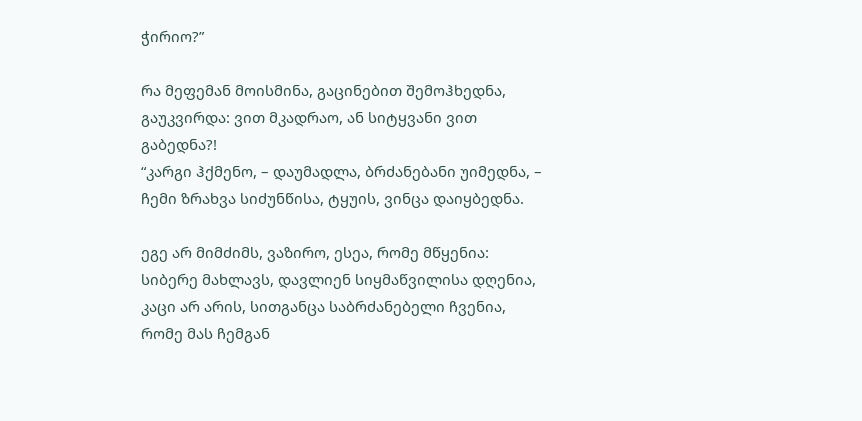ჭირიო?”

რა მეფემან მოისმინა, გაცინებით შემოჰხედნა,
გაუკვირდა: ვით მკადრაო, ან სიტყვანი ვით გაბედნა?!
“კარგი ჰქმენო, – დაუმადლა, ბრძანებანი უიმედნა, –
ჩემი ზრახვა სიძუნწისა, ტყუის, ვინცა დაიყბედნა.

ეგე არ მიმძიმს, ვაზირო, ესეა, რომე მწყენია:
სიბერე მახლავს, დავლიენ სიყმაწვილისა დღენია,
კაცი არ არის, სითგანცა საბრძანებელი ჩვენია,
რომე მას ჩემგან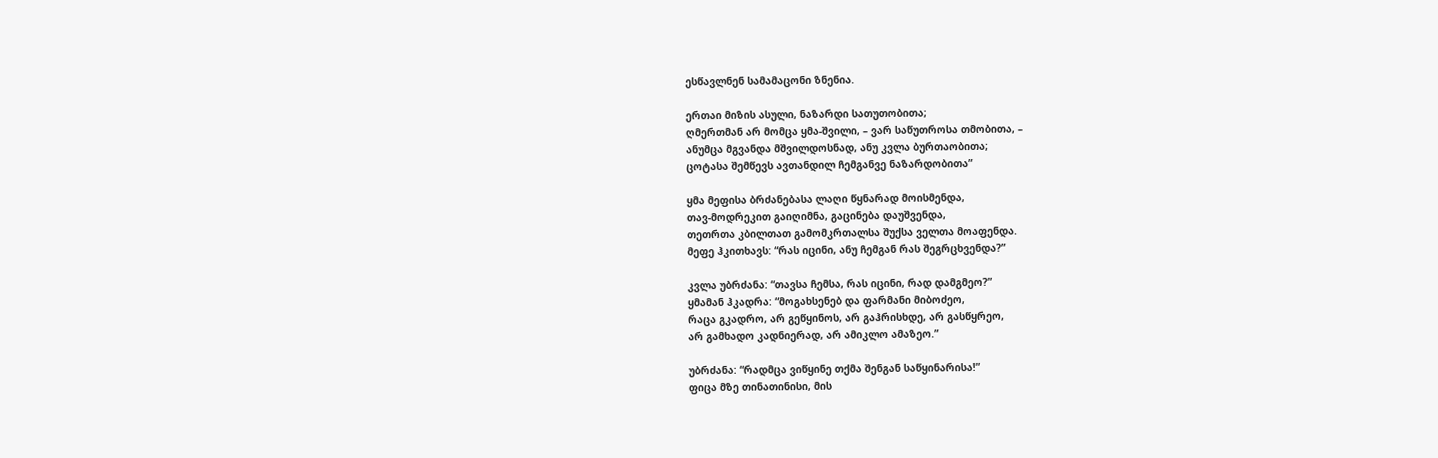ესწავლნენ სამამაცონი ზნენია.

ერთაი მიზის ასული, ნაზარდი სათუთობითა;
ღმერთმან არ მომცა ყმა-შვილი, – ვარ საწუთროსა თმობითა, –
ანუმცა მგვანდა მშვილდოსნად, ანუ კვლა ბურთაობითა;
ცოტასა შემწევს ავთანდილ ჩემგანვე ნაზარდობითა”

ყმა მეფისა ბრძანებასა ლაღი წყნარად მოისმენდა,
თავ-მოდრეკით გაიღიმნა, გაცინება დაუშვენდა,
თეთრთა კბილთათ გამომკრთალსა შუქსა ველთა მოაფენდა.
მეფე ჰკითხავს: “რას იცინი, ანუ ჩემგან რას შეგრცხვენდა?”

კვლა უბრძანა: “თავსა ჩემსა, რას იცინი, რად დამგმეო?”
ყმამან ჰკადრა: “მოგახსენებ და ფარმანი მიბოძეო,
რაცა გკადრო, არ გეწყინოს, არ გაჰრისხდე, არ გასწყრეო,
არ გამხადო კადნიერად, არ ამიკლო ამაზეო.”

უბრძანა: “რადმცა ვიწყინე თქმა შენგან საწყინარისა!”
ფიცა მზე თინათინისი, მის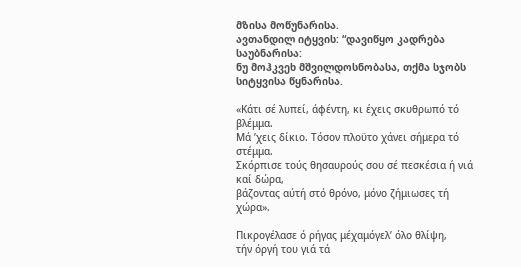მზისა მოწუნარისა.
ავთანდილ იტყვის: “დავიწყო კადრება საუბნარისა:
ნუ მოჰკვეხ მშვილდოსნობასა, თქმა სჯობს სიტყვისა წყნარისა.

«Κάτι σέ λυπεί, άφέντη, κι έχεις σκυθρωπό τό βλέμμα.
Μά ’χεις δίκιο. Τόσον πλοϋτο χάνει σήμερα τό στέμμα.
Σκόρπισε τούς θησαυρούς σου σέ πεσκέσια ή νιά καί δώρα,
βάζοντας αύτή στό θρόνο, μόνο ζήμιωσες τή χώρα».

Πικρογέλασε ό ρήγας μέχαμόγελ’ όλο θλίψη,
τήν όργή του γιά τά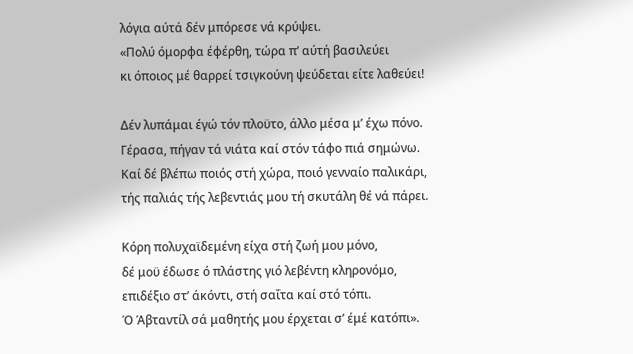λόγια αύτά δέν μπόρεσε νά κρύψει.
«Πολύ όμορφα έφέρθη, τώρα π’ αύτή βασιλεύει
κι όποιος μέ θαρρεί τσιγκούνη ψεύδεται είτε λαθεύει!

Δέν λυπάμαι έγώ τόν πλοϋτο, άλλο μέσα μ’ έχω πόνο.
Γέρασα, πήγαν τά νιάτα καί στόν τάφο πιά σημώνω.
Καί δέ βλέπω ποιός στή χώρα, ποιό γενναίο παλικάρι,
τής παλιάς τής λεβεντιάς μου τή σκυτάλη θέ νά πάρει.

Κόρη πολυχαϊδεμένη είχα στή ζωή μου μόνο,
δέ μοϋ έδωσε ό πλάστης γιό λεβέντη κληρονόμο,
επιδέξιο στ’ άκόντι, στή σαΐτα καί στό τόπι.
Ό Άβταντίλ σά μαθητής μου έρχεται σ’ έμέ κατόπι».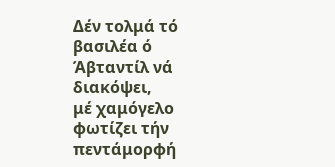Δέν τολμά τό βασιλέα ό Άβταντίλ νά διακόψει,
μέ χαμόγελο φωτίζει τήν πεντάμορφή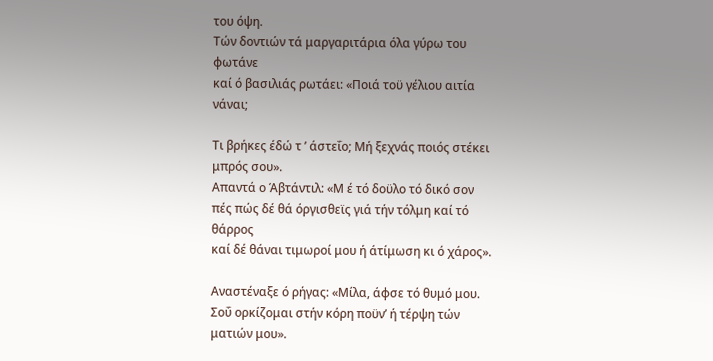του όψη.
Τών δοντιών τά μαργαριτάρια όλα γύρω του φωτάνε
καί ό βασιλιάς ρωτάει: «Ποιά τοϋ γέλιου αιτία νάναι;

Τι βρήκες έδώ τ ’ άστεΐο; Μή ξεχνάς ποιός στέκει μπρός σου».
Απαντά ο Άβτάντιλ: «Μ έ τό δοϋλο τό δικό σον
πές πώς δέ θά όργισθεϊς γιά τήν τόλμη καί τό θάρρος
καί δέ θάναι τιμωροί μου ή άτίμωση κι ό χάρος».

Αναστέναξε ό ρήγας: «Μίλα, άφσε τό θυμό μου.
Σοΰ ορκίζομαι στήν κόρη ποϋν’ ή τέρψη τών ματιών μου».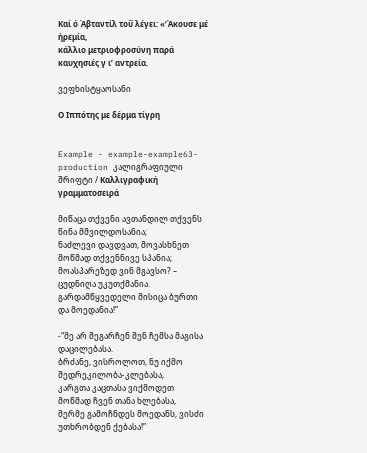Καί ό Άβταντίλ τοΰ λέγει: «’Άκουσε μέ ήρεμία,
κάλλιο μετριοφροσύνη παρά καυχησιές γ ι’ αντρεία.

ვეფხისტყაოსანი

Ο Ιππότης με δέρμα τίγρη


Example - example-example63-production კალიგრაფიული შრიფტი / Καλλιγραφική γραμματοσειρά

მიწაცა თქვენი ავთანდილ თქვენს წინა მშვილდოსანია;
ნაძლევი დავდვათ, მოვასხნეთ მოწმად თქვენნივე სპანია;
მოასპარეზედ ვინ მგავსო? – ცუდნიღა უკუთქმანია.
გარდამწყვედელი მისიცა ბურთი და მოედანია!”

-“მე არ შეგარჩენ შენ ჩემსა მაგისა დაცილებასა.
ბრძანე, ვისროლოთ, ნუ იქმო შედრეკილობა-კლებასა,
კარგთა კაცთასა ვიქმოდეთ მოწმად ჩვენ თანა ხლებასა,
მერმე გამოჩნდეს მოედანს, ვისძი უთხრობდენ ქებასა!”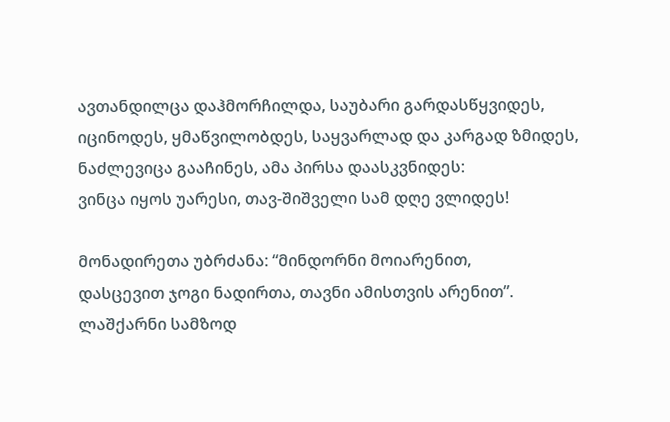ავთანდილცა დაჰმორჩილდა, საუბარი გარდასწყვიდეს,
იცინოდეს, ყმაწვილობდეს, საყვარლად და კარგად ზმიდეს,
ნაძლევიცა გააჩინეს, ამა პირსა დაასკვნიდეს:
ვინცა იყოს უარესი, თავ-შიშველი სამ დღე ვლიდეს!

მონადირეთა უბრძანა: “მინდორნი მოიარენით,
დასცევით ჯოგი ნადირთა, თავნი ამისთვის არენით”.
ლაშქარნი სამზოდ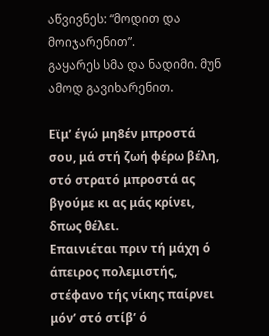აწვივნეს: “მოდით და მოიჯარენით”.
გაყარეს სმა და ნადიმი. მუნ ამოდ გავიხარენით.

Εϊμ’ έγώ μη8έν μπροστά σου, μά στή ζωή φέρω βέλη,
στό στρατό μπροστά ας βγούμε κι ας μάς κρίνει, δπως θέλει.
Επαινιέται πριν τή μάχη ό άπειρος πολεμιστής,
στέφανο τής νίκης παίρνει μόν’ στό στίβ’ ό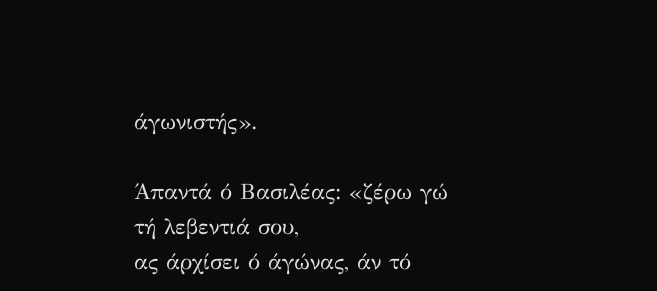άγωνιστής».

Άπαντά ό Βασιλέας: «ζέρω γώ τή λεβεντιά σου,
ας άρχίσει ό άγώνας, άν τό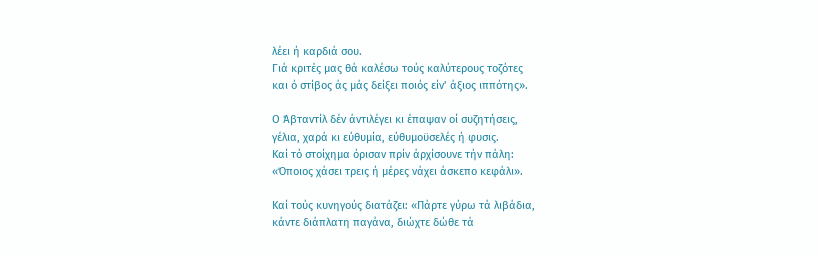λέει ή καρδιά σου.
Γιά κριτές μας θά καλέσω τούς καλύτερους τοζότες
και ό στίβος άς μάς δείξει ποιός είν’ άξιος ιππότης».

Ο Άβταντίλ δέν άντιλέγει κι έπαψαν οί συζητήσεις,
γέλια, χαρά κι εύθυμία, εύθυμοϋσελές ή φυσις.
Καί τό στοίχημα όρισαν πρίν άρχίσουνε τήν πάλη:
«Όποιος χάσει τρεις ή μέρες νάχει άσκεπο κεφάλι».

Καί τούς κυνηγούς διατάζει: «Πάρτε γύρω τά λιβάδια,
κάντε διάπλατη παγάνα, διώχτε δώθε τά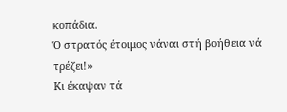κοπάδια.
Ό στρατός έτοιμος νάναι στή βοήθεια νά τρέζει!»
Κι έκαψαν τά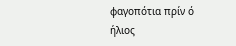φαγοπότια πρίν ό ήλιος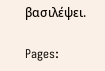βασιλέψει.

Pages: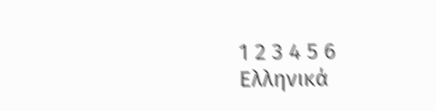1 2 3 4 5 6
Ελληνικά